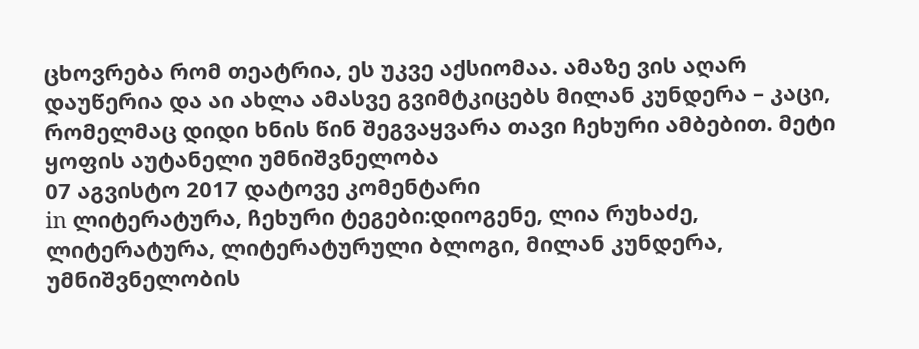ცხოვრება რომ თეატრია, ეს უკვე აქსიომაა. ამაზე ვის აღარ დაუწერია და აი ახლა ამასვე გვიმტკიცებს მილან კუნდერა – კაცი, რომელმაც დიდი ხნის წინ შეგვაყვარა თავი ჩეხური ამბებით. მეტი
ყოფის აუტანელი უმნიშვნელობა
07 აგვისტო 2017 დატოვე კომენტარი
in ლიტერატურა, ჩეხური ტეგები:დიოგენე, ლია რუხაძე, ლიტერატურა, ლიტერატურული ბლოგი, მილან კუნდერა, უმნიშვნელობის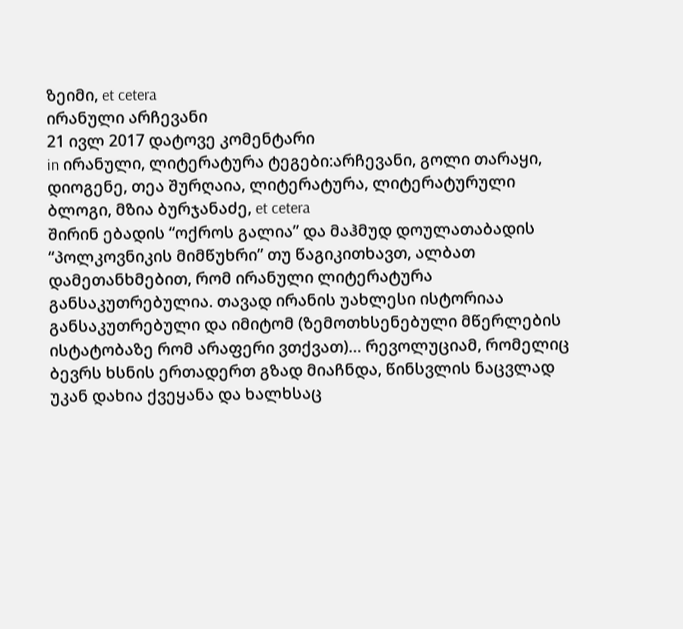ზეიმი, et cetera
ირანული არჩევანი
21 ივლ 2017 დატოვე კომენტარი
in ირანული, ლიტერატურა ტეგები:არჩევანი, გოლი თარაყი, დიოგენე, თეა შურღაია, ლიტერატურა, ლიტერატურული ბლოგი, მზია ბურჯანაძე, et cetera
შირინ ებადის “ოქროს გალია” და მაჰმუდ დოულათაბადის “პოლკოვნიკის მიმწუხრი” თუ წაგიკითხავთ, ალბათ დამეთანხმებით, რომ ირანული ლიტერატურა განსაკუთრებულია. თავად ირანის უახლესი ისტორიაა განსაკუთრებული და იმიტომ (ზემოთხსენებული მწერლების ისტატობაზე რომ არაფერი ვთქვათ)… რევოლუციამ, რომელიც ბევრს ხსნის ერთადერთ გზად მიაჩნდა, წინსვლის ნაცვლად უკან დახია ქვეყანა და ხალხსაც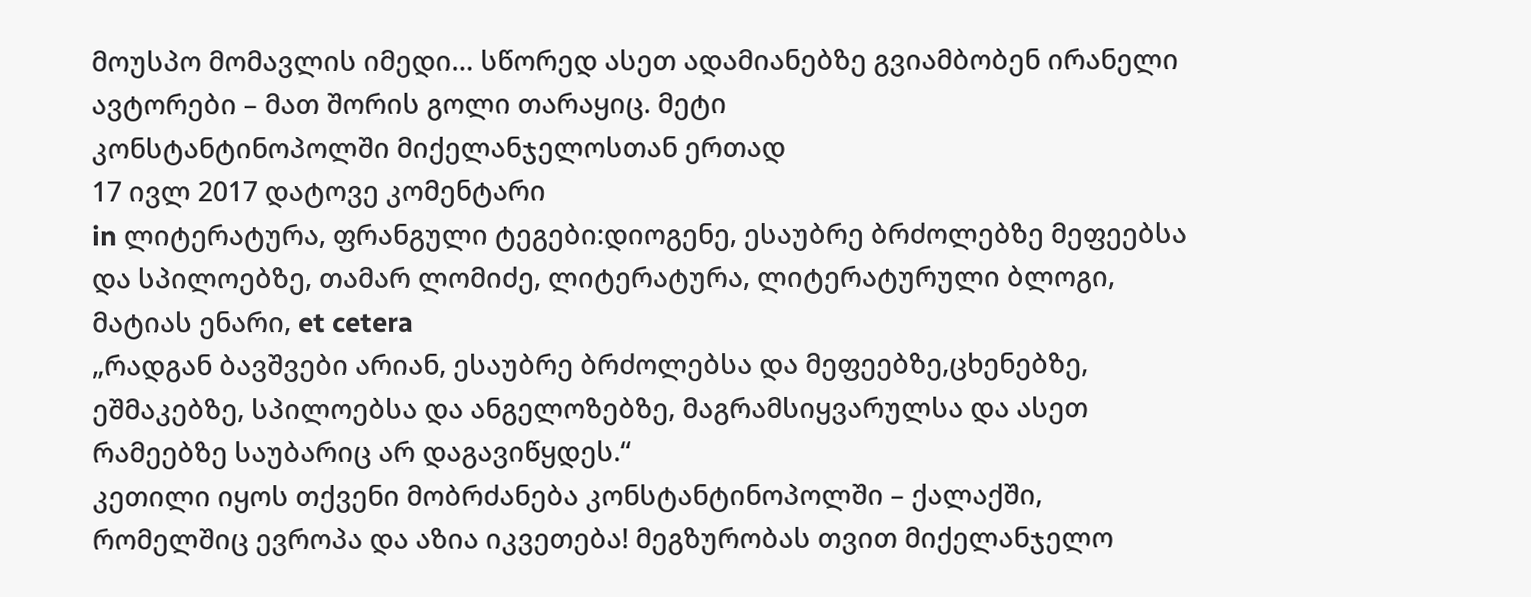მოუსპო მომავლის იმედი… სწორედ ასეთ ადამიანებზე გვიამბობენ ირანელი ავტორები – მათ შორის გოლი თარაყიც. მეტი
კონსტანტინოპოლში მიქელანჯელოსთან ერთად
17 ივლ 2017 დატოვე კომენტარი
in ლიტერატურა, ფრანგული ტეგები:დიოგენე, ესაუბრე ბრძოლებზე მეფეებსა და სპილოებზე, თამარ ლომიძე, ლიტერატურა, ლიტერატურული ბლოგი, მატიას ენარი, et cetera
„რადგან ბავშვები არიან, ესაუბრე ბრძოლებსა და მეფეებზე,ცხენებზე, ეშმაკებზე, სპილოებსა და ანგელოზებზე, მაგრამსიყვარულსა და ასეთ რამეებზე საუბარიც არ დაგავიწყდეს.“
კეთილი იყოს თქვენი მობრძანება კონსტანტინოპოლში – ქალაქში, რომელშიც ევროპა და აზია იკვეთება! მეგზურობას თვით მიქელანჯელო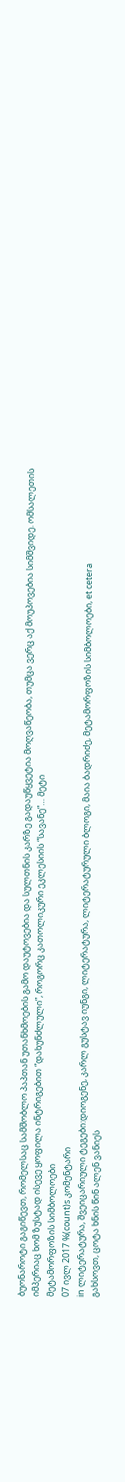ბუონაროტი გაგიწევთ, რომელსაც სამშობლო პაპთან უთანხმოების გამო დაუტოვებია და სულთნის კარზე გადაუწყვეტია მოღვაწეობა, თუმცა ვერც აქ მოუპოვებია სიმშვიდე. ომსალეთის იმპერიაც ხომ ზუსტად ისევე ყოფილა ინტრიგებით “დახუნძლული”, როგორც კათოლიკური ეკლესიის “სავანე”… მეტი
მეტამორფოზის სიმბოლოები
07 ივლ 2017 %(count)s კომენტარი
in ლიტერატურა, შვეიცარიული ტეგები:დიოგენე, კარლ გუსტავ იუნგი, ლიტერატურა, ლიტერატურული ბლოგი, მაია ბადრიძე, მეტამორფოზის სიმბოლოები, et cetera
გახსოვთ, ცოტა ხნის წინ ალენ ვანიეს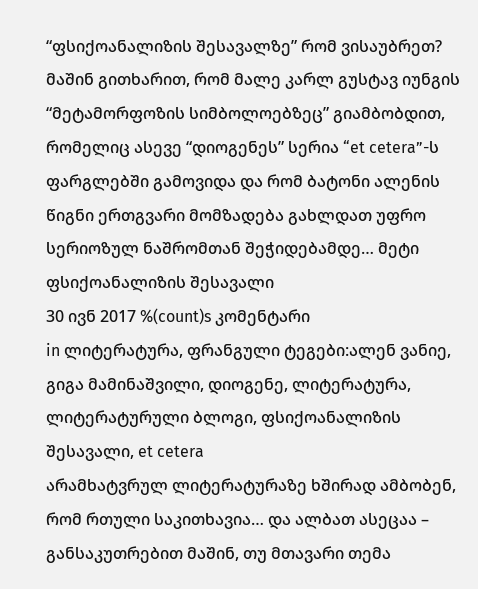“ფსიქოანალიზის შესავალზე” რომ ვისაუბრეთ? მაშინ გითხარით, რომ მალე კარლ გუსტავ იუნგის “მეტამორფოზის სიმბოლოებზეც” გიამბობდით, რომელიც ასევე “დიოგენეს” სერია “et cetera”-ს ფარგლებში გამოვიდა და რომ ბატონი ალენის წიგნი ერთგვარი მომზადება გახლდათ უფრო სერიოზულ ნაშრომთან შეჭიდებამდე… მეტი
ფსიქოანალიზის შესავალი
30 ივნ 2017 %(count)s კომენტარი
in ლიტერატურა, ფრანგული ტეგები:ალენ ვანიე, გიგა მამინაშვილი, დიოგენე, ლიტერატურა, ლიტერატურული ბლოგი, ფსიქოანალიზის შესავალი, et cetera
არამხატვრულ ლიტერატურაზე ხშირად ამბობენ, რომ რთული საკითხავია… და ალბათ ასეცაა – განსაკუთრებით მაშინ, თუ მთავარი თემა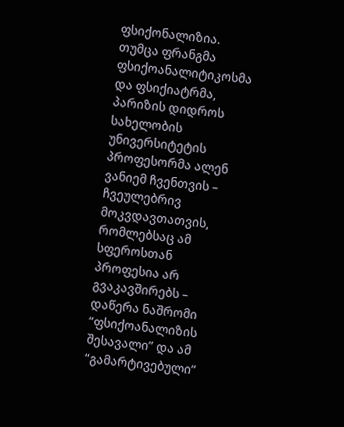ფსიქონალიზია. თუმცა ფრანგმა ფსიქოანალიტიკოსმა და ფსიქიატრმა, პარიზის დიდროს სახელობის უნივერსიტეტის პროფესორმა ალენ ვანიემ ჩვენთვის – ჩვეულებრივ მოკვდავთათვის, რომლებსაც ამ სფეროსთან პროფესია არ გვაკავშირებს – დაწერა ნაშრომი “ფსიქოანალიზის შესავალი” და ამ “გამარტივებული”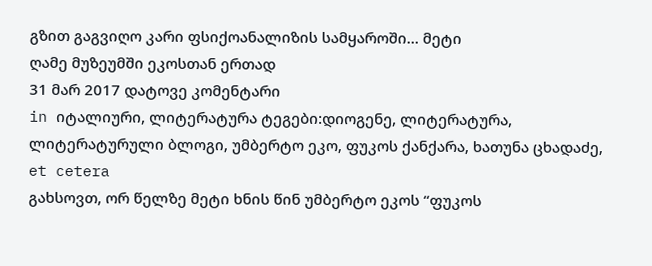გზით გაგვიღო კარი ფსიქოანალიზის სამყაროში… მეტი
ღამე მუზეუმში ეკოსთან ერთად
31 მარ 2017 დატოვე კომენტარი
in იტალიური, ლიტერატურა ტეგები:დიოგენე, ლიტერატურა, ლიტერატურული ბლოგი, უმბერტო ეკო, ფუკოს ქანქარა, ხათუნა ცხადაძე, et cetera
გახსოვთ, ორ წელზე მეტი ხნის წინ უმბერტო ეკოს “ფუკოს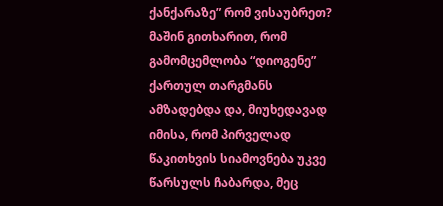ქანქარაზე” რომ ვისაუბრეთ? მაშინ გითხარით, რომ გამომცემლობა “დიოგენე” ქართულ თარგმანს ამზადებდა და, მიუხედავად იმისა, რომ პირველად წაკითხვის სიამოვნება უკვე წარსულს ჩაბარდა, მეც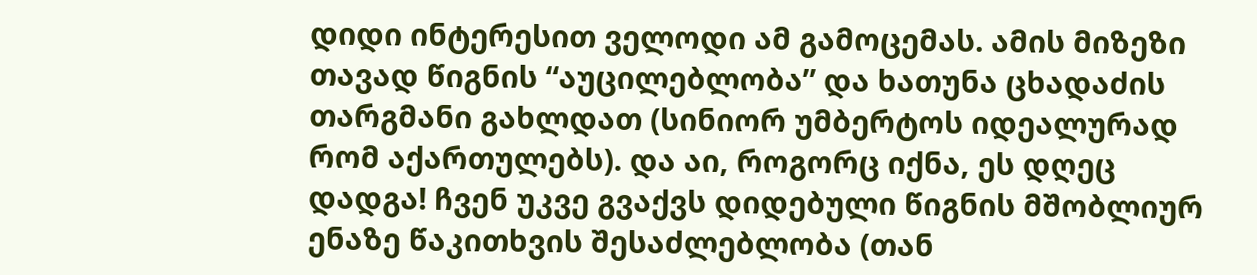დიდი ინტერესით ველოდი ამ გამოცემას. ამის მიზეზი თავად წიგნის “აუცილებლობა” და ხათუნა ცხადაძის თარგმანი გახლდათ (სინიორ უმბერტოს იდეალურად რომ აქართულებს). და აი, როგორც იქნა, ეს დღეც დადგა! ჩვენ უკვე გვაქვს დიდებული წიგნის მშობლიურ ენაზე წაკითხვის შესაძლებლობა (თან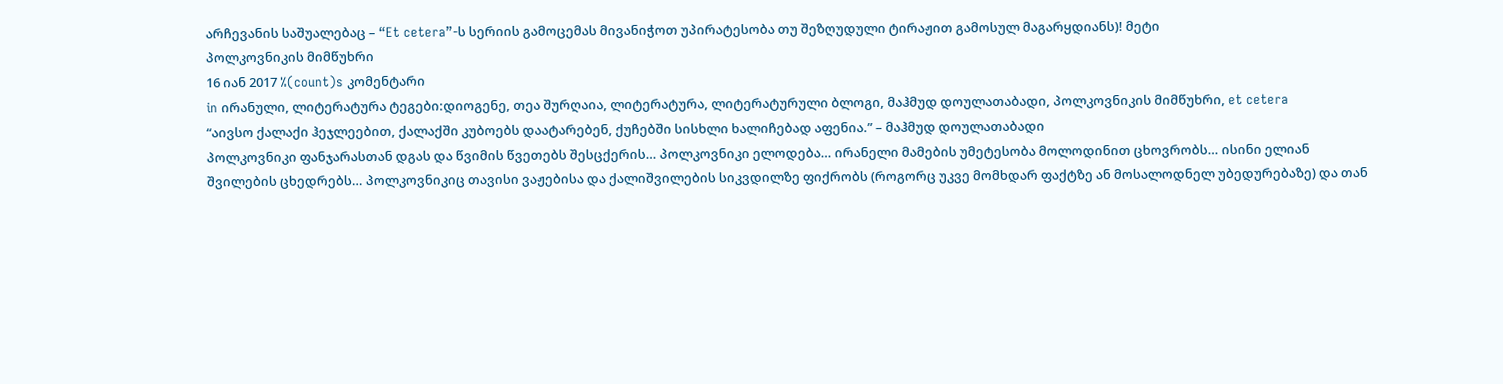არჩევანის საშუალებაც – “Et cetera”-ს სერიის გამოცემას მივანიჭოთ უპირატესობა თუ შეზღუდული ტირაჟით გამოსულ მაგარყდიანს)! მეტი
პოლკოვნიკის მიმწუხრი
16 იან 2017 %(count)s კომენტარი
in ირანული, ლიტერატურა ტეგები:დიოგენე, თეა შურღაია, ლიტერატურა, ლიტერატურული ბლოგი, მაჰმუდ დოულათაბადი, პოლკოვნიკის მიმწუხრი, et cetera
“აივსო ქალაქი ჰეჯლეებით, ქალაქში კუბოებს დაატარებენ, ქუჩებში სისხლი ხალიჩებად აფენია.” – მაჰმუდ დოულათაბადი
პოლკოვნიკი ფანჯარასთან დგას და წვიმის წვეთებს შესცქერის… პოლკოვნიკი ელოდება… ირანელი მამების უმეტესობა მოლოდინით ცხოვრობს… ისინი ელიან შვილების ცხედრებს… პოლკოვნიკიც თავისი ვაჟებისა და ქალიშვილების სიკვდილზე ფიქრობს (როგორც უკვე მომხდარ ფაქტზე ან მოსალოდნელ უბედურებაზე) და თან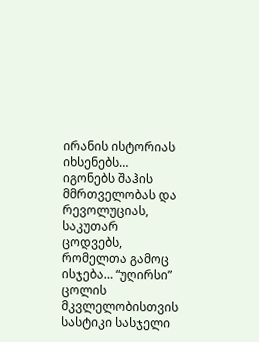ირანის ისტორიას იხსენებს… იგონებს შაჰის მმრთველობას და რევოლუციას, საკუთარ ცოდვებს, რომელთა გამოც ისჯება… “უღირსი” ცოლის მკვლელობისთვის სასტიკი სასჯელი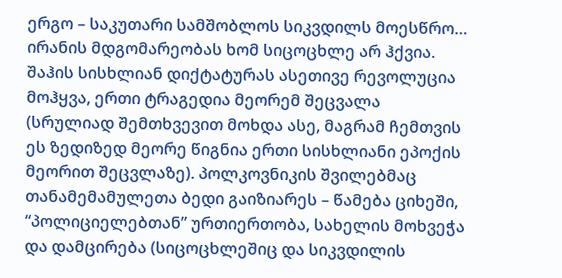ერგო – საკუთარი სამშობლოს სიკვდილს მოესწრო… ირანის მდგომარეობას ხომ სიცოცხლე არ ჰქვია. შაჰის სისხლიან დიქტატურას ასეთივე რევოლუცია მოჰყვა, ერთი ტრაგედია მეორემ შეცვალა (სრულიად შემთხვევით მოხდა ასე, მაგრამ ჩემთვის ეს ზედიზედ მეორე წიგნია ერთი სისხლიანი ეპოქის მეორით შეცვლაზე). პოლკოვნიკის შვილებმაც თანამემამულეთა ბედი გაიზიარეს – წამება ციხეში, “პოლიციელებთან” ურთიერთობა, სახელის მოხვეჭა და დამცირება (სიცოცხლეშიც და სიკვდილის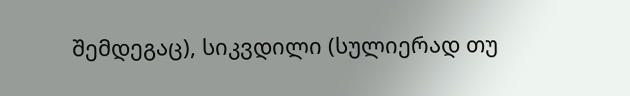შემდეგაც), სიკვდილი (სულიერად თუ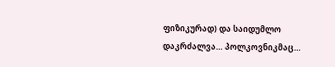ფიზიკურად) და საიდუმლო დაკრძალვა… პოლკოვნიკმაც…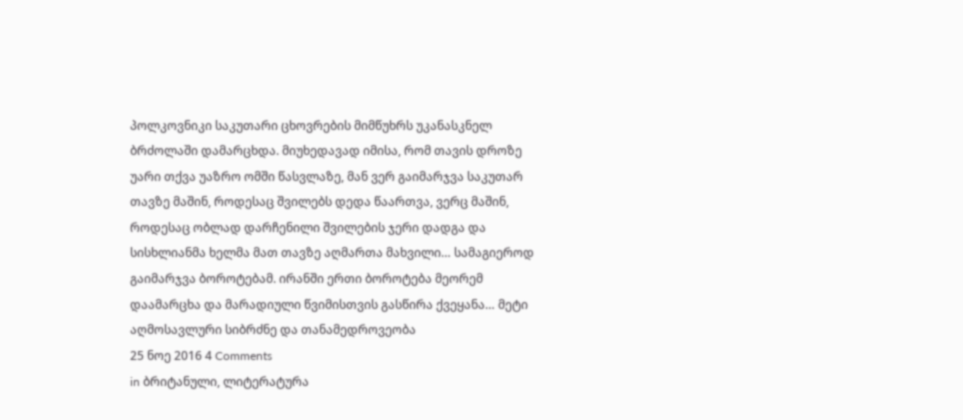პოლკოვნიკი საკუთარი ცხოვრების მიმწუხრს უკანასკნელ ბრძოლაში დამარცხდა. მიუხედავად იმისა, რომ თავის დროზე უარი თქვა უაზრო ომში წასვლაზე, მან ვერ გაიმარჯვა საკუთარ თავზე მაშინ, როდესაც შვილებს დედა წაართვა, ვერც მაშინ, როდესაც ობლად დარჩენილი შვილების ჯერი დადგა და სისხლიანმა ხელმა მათ თავზე აღმართა მახვილი… სამაგიეროდ გაიმარჯვა ბოროტებამ. ირანში ერთი ბოროტება მეორემ დაამარცხა და მარადიული წვიმისთვის გასწირა ქვეყანა… მეტი
აღმოსავლური სიბრძნე და თანამედროვეობა
25 ნოე 2016 4 Comments
in ბრიტანული, ლიტერატურა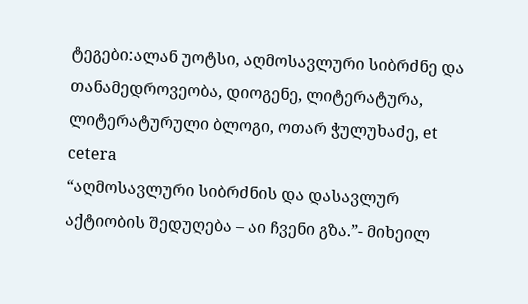ტეგები:ალან უოტსი, აღმოსავლური სიბრძნე და თანამედროვეობა, დიოგენე, ლიტერატურა, ლიტერატურული ბლოგი, ოთარ ჭულუხაძე, et cetera
“აღმოსავლური სიბრძნის და დასავლურ აქტიობის შედუღება – აი ჩვენი გზა.”- მიხეილ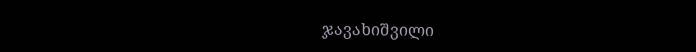ჯავახიშვილი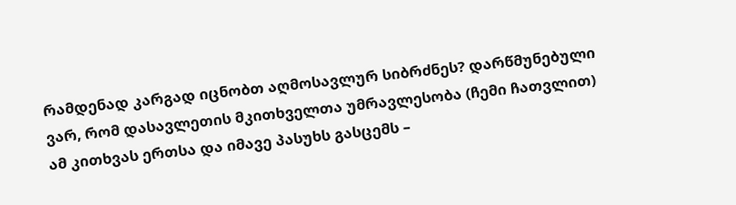რამდენად კარგად იცნობთ აღმოსავლურ სიბრძნეს? დარწმუნებული ვარ, რომ დასავლეთის მკითხველთა უმრავლესობა (ჩემი ჩათვლით) ამ კითხვას ერთსა და იმავე პასუხს გასცემს –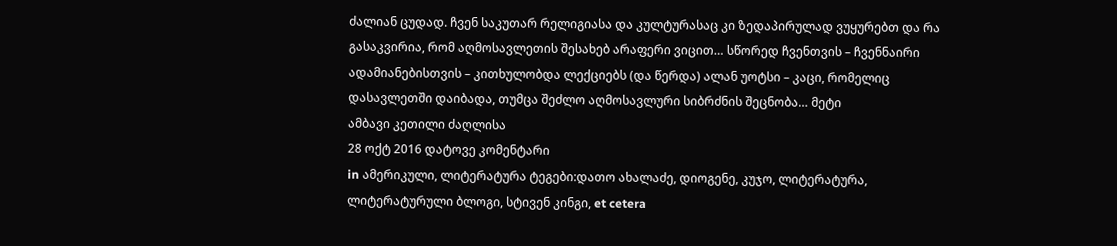ძალიან ცუდად. ჩვენ საკუთარ რელიგიასა და კულტურასაც კი ზედაპირულად ვუყურებთ და რა გასაკვირია, რომ აღმოსავლეთის შესახებ არაფერი ვიცით… სწორედ ჩვენთვის – ჩვენნაირი ადამიანებისთვის – კითხულობდა ლექციებს (და წერდა) ალან უოტსი – კაცი, რომელიც დასავლეთში დაიბადა, თუმცა შეძლო აღმოსავლური სიბრძნის შეცნობა… მეტი
ამბავი კეთილი ძაღლისა
28 ოქტ 2016 დატოვე კომენტარი
in ამერიკული, ლიტერატურა ტეგები:დათო ახალაძე, დიოგენე, კუჯო, ლიტერატურა, ლიტერატურული ბლოგი, სტივენ კინგი, et cetera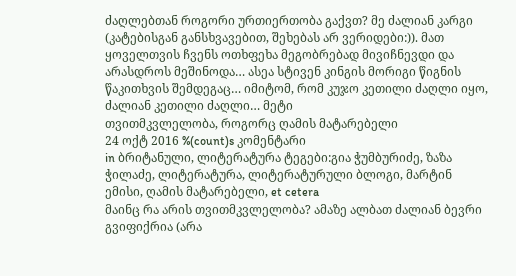ძაღლებთან როგორი ურთიერთობა გაქვთ? მე ძალიან კარგი (კატებისგან განსხვავებით, შეხებას არ ვერიდები:)). მათ ყოველთვის ჩვენს ოთხფეხა მეგობრებად მივიჩნევდი და არასდროს მეშინოდა… ასეა სტივენ კინგის მორიგი წიგნის წაკითხვის შემდეგაც… იმიტომ, რომ კუჯო კეთილი ძაღლი იყო, ძალიან კეთილი ძაღლი… მეტი
თვითმკვლელობა, როგორც ღამის მატარებელი
24 ოქტ 2016 %(count)s კომენტარი
in ბრიტანული, ლიტერატურა ტეგები:გია ჭუმბურიძე, ზაზა ჭილაძე, ლიტერატურა, ლიტერატურული ბლოგი, მარტინ ემისი, ღამის მატარებელი, et cetera
მაინც რა არის თვითმკვლელობა? ამაზე ალბათ ძალიან ბევრი გვიფიქრია (არა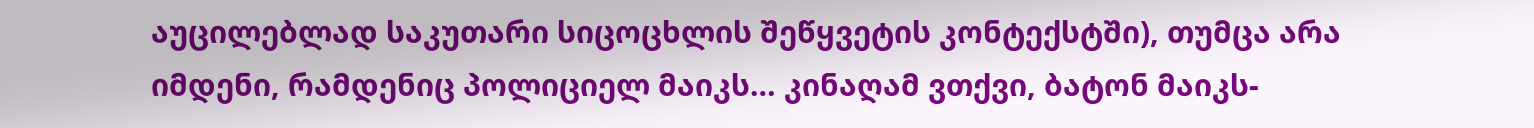აუცილებლად საკუთარი სიცოცხლის შეწყვეტის კონტექსტში), თუმცა არა იმდენი, რამდენიც პოლიციელ მაიკს… კინაღამ ვთქვი, ბატონ მაიკს-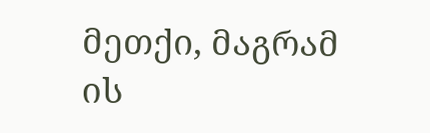მეთქი, მაგრამ ის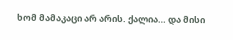ხომ მამაკაცი არ არის. ქალია… და მისი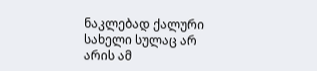ნაკლებად ქალური სახელი სულაც არ არის ამ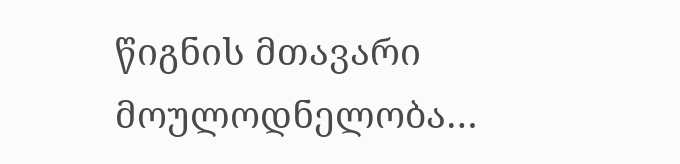წიგნის მთავარი მოულოდნელობა…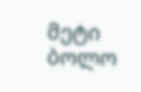მეტი
ბოლო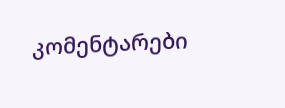კომენტარები